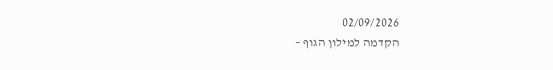02/09/2026
הקדמה למילון הגוף –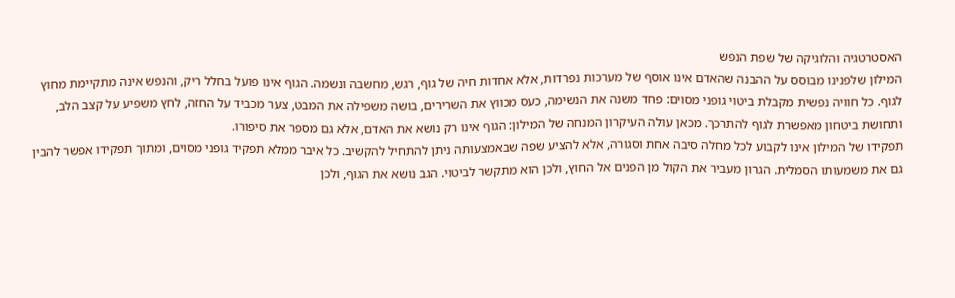האסטרטגיה והלוגיקה של שפת הנפש
המילון שלפנינו מבוסס על ההבנה שהאדם אינו אוסף של מערכות נפרדות, אלא אחדות חיה של גוף, רגש, מחשבה ונשמה. הגוף אינו פועל בחלל ריק, והנפש אינה מתקיימת מחוץ לגוף. כל חוויה נפשית מקבלת ביטוי גופני מסוים: פחד משנה את הנשימה, כעס מכווץ את השרירים, בושה משפילה את המבט, צער מכביד על החזה, לחץ משפיע על קצב הלב, ותחושת ביטחון מאפשרת לגוף להתרכך. מכאן עולה העיקרון המנחה של המילון: הגוף אינו רק נושא את האדם, אלא גם מספר את סיפורו.
תפקידו של המילון אינו לקבוע לכל מחלה סיבה אחת וסגורה, אלא להציע שפה שבאמצעותה ניתן להתחיל להקשיב. כל איבר ממלא תפקיד גופני מסוים, ומתוך תפקידו אפשר להבין גם את משמעותו הסמלית. הגרון מעביר את הקול מן הפנים אל החוץ, ולכן הוא מתקשר לביטוי. הגב נושא את הגוף, ולכן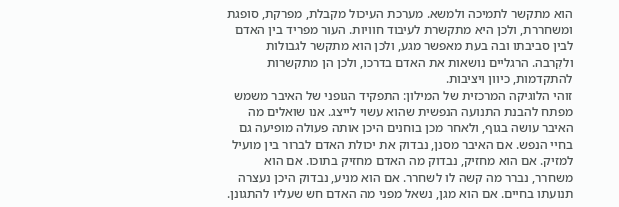הוא מתקשר לתמיכה ולמשא. מערכת העיכול מקבלת, מפרקת, סופגת ומשחררת, ולכן היא מתקשרת לעיבוד חוויות. העור מפריד בין האדם לבין סביבתו ובה בעת מאפשר מגע, ולכן הוא מתקשר לגבולות ולקִרבה. הרגליים נושאות את האדם בדרכו, ולכן הן מתקשרות להתקדמות, כיוון ויציבות.
זוהי הלוגיקה המרכזית של המילון: התפקיד הגופני של האיבר משמש מפתח להבנת התנועה הנפשית שהוא עשוי לייצג. אנו שואלים מה האיבר עושה בגוף, ולאחר מכן בוחנים היכן אותה פעולה מופיעה גם בחיי הנפש. אם האיבר מסנן, נבדוק את יכולת האדם לברור בין מועיל למזיק. אם הוא מחזיק, נבדוק מה האדם מחזיק בתוכו. אם הוא משחרר, נברר מה קשה לו לשחרר. אם הוא מניע, נבדוק היכן נעצרה תנועתו בחיים. אם הוא מגן, נשאל מפני מה האדם חש שעליו להתגונן.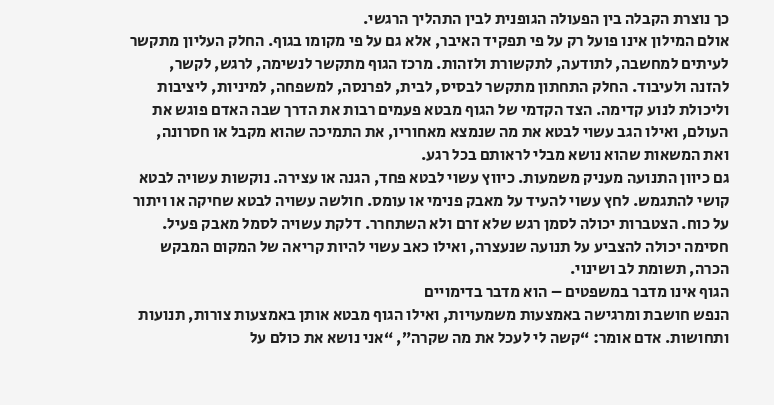כך נוצרת הקבלה בין הפעולה הגופנית לבין התהליך הרגשי.
אולם המילון אינו פועל רק על פי תפקיד האיבר, אלא גם על פי מקומו בגוף. החלק העליון מתקשר לעיתים למחשבה, לתודעה, לתקשורת ולזהות. מרכז הגוף מתקשר לנשימה, לרגש, לקשר, להזנה ולעיבוד. החלק התחתון מתקשר לבסיס, לבית, לפרנסה, למשפחה, למיניות, ליציבות וליכולת לנוע קדימה. הצד הקדמי של הגוף מבטא פעמים רבות את הדרך שבה האדם פוגש את העולם, ואילו הגב עשוי לבטא את מה שנמצא מאחוריו, את התמיכה שהוא מקבל או חסרונה, ואת המשאות שהוא נושא מבלי לראותם בכל רגע.
גם כיוון התנועה מעניק משמעות. כיווץ עשוי לבטא פחד, הגנה או עצירה. נוקשות עשויה לבטא קושי להתגמש. לחץ עשוי להעיד על מאבק פנימי או עומס. חולשה עשויה לבטא שחיקה או ויתור על כוח. הצטברות יכולה לסמן רגש שלא זרם ולא השתחרר. דלקת עשויה לסמל מאבק פעיל. חסימה יכולה להצביע על תנועה שנעצרה, ואילו כאב עשוי להיות קריאה של המקום המבקש הכרה, תשומת לב ושינוי.
הגוף אינו מדבר במשפטים – הוא מדבר בדימויים
הנפש חושבת ומרגישה באמצעות משמעויות, ואילו הגוף מבטא אותן באמצעות צורות, תנועות ותחושות. אדם אומר: “קשה לי לעכל את מה שקרה”, “אני נושא את כולם על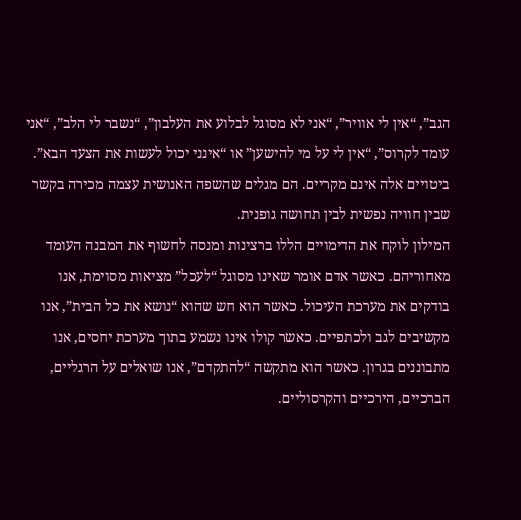הגב”, “אין לי אוויר”, “אני לא מסוגל לבלוע את העלבון”, “נשבר לי הלב”, “אני עומד לקרוס”, “אין לי על מי להישען” או “אינני יכול לעשות את הצעד הבא”. ביטויים אלה אינם מקריים. הם מגלים שהשפה האנושית עצמה מכירה בקשר שבין חוויה נפשית לבין תחושה גופנית.
המילון לוקח את הדימויים הללו ברצינות ומנסה לחשוף את המבנה העומד מאחוריהם. כאשר אדם אומר שאינו מסוגל “לעכל” מציאות מסוימת, אנו בודקים את מערכת העיכול. כאשר הוא חש שהוא “נושא את כל הבית”, אנו מקשיבים לגב ולכתפיים. כאשר קולו אינו נשמע בתוך מערכת יחסים, אנו מתבוננים בגרון. כאשר הוא מתקשה “להתקדם”, אנו שואלים על הרגליים, הברכיים, הירכיים והקרסוליים.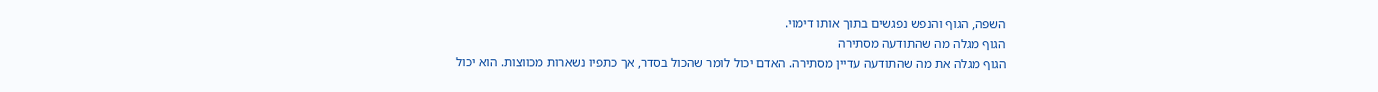השפה, הגוף והנפש נפגשים בתוך אותו דימוי.
הגוף מגלה מה שהתודעה מסתירה
הגוף מגלה את מה שהתודעה עדיין מסתירה. האדם יכול לומר שהכול בסדר, אך כתפיו נשארות מכווצות. הוא יכול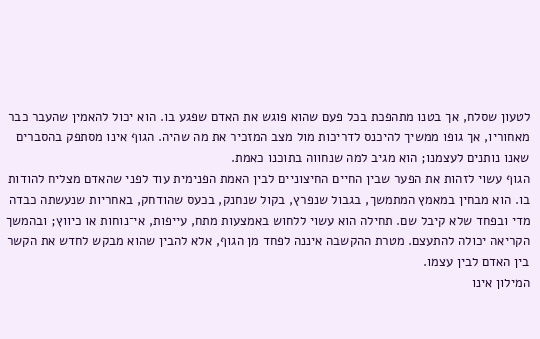לטעון שסלח, אך בטנו מתהפכת בכל פעם שהוא פוגש את האדם שפגע בו. הוא יכול להאמין שהעבר כבר מאחוריו, אך גופו ממשיך להיכנס לדריכות מול מצב המזכיר את מה שהיה. הגוף אינו מסתפק בהסברים שאנו נותנים לעצמנו; הוא מגיב למה שנחווה בתוכנו כאמת.
הגוף עשוי לזהות את הפער שבין החיים החיצוניים לבין האמת הפנימית עוד לפני שהאדם מצליח להודות בו. הוא מבחין במאמץ המתמשך, בגבול שנפרץ, בקול שנחנק, בכעס שהודחק, באחריות שנעשתה כבדה מדי ובפחד שלא קיבל שם. תחילה הוא עשוי ללחוש באמצעות מתח, עייפות, אי־נוחות או כיווץ; ובהמשך הקריאה יכולה להתעצם. מטרת ההקשבה איננה לפחד מן הגוף, אלא להבין שהוא מבקש לחדש את הקשר בין האדם לבין עצמו.
המילון אינו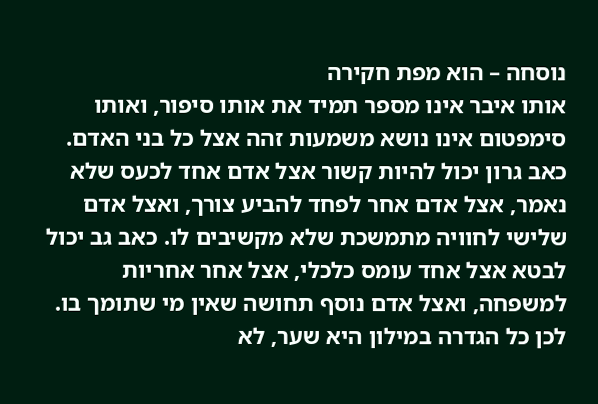נוסחה – הוא מפת חקירה
אותו איבר אינו מספר תמיד את אותו סיפור, ואותו סימפטום אינו נושא משמעות זהה אצל כל בני האדם. כאב גרון יכול להיות קשור אצל אדם אחד לכעס שלא נאמר, אצל אדם אחר לפחד להביע צורך, ואצל אדם שלישי לחוויה מתמשכת שלא מקשיבים לו. כאב גב יכול לבטא אצל אחד עומס כלכלי, אצל אחר אחריות למשפחה, ואצל אדם נוסף תחושה שאין מי שתומך בו. לכן כל הגדרה במילון היא שער, לא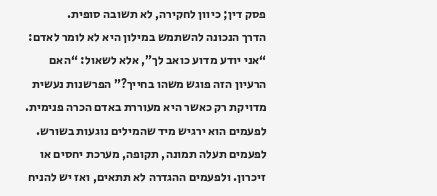פסק דין; כיוון לחקירה, לא תשובה סופית.
הדרך הנכונה להשתמש במילון היא לא לומר לאדם: “אני יודע מדוע כואב לך”, אלא לשאול: “האם הרעיון הזה פוגש משהו בחייך?” הפרשנות נעשית מדויקת רק כאשר היא מעוררת באדם הכרה פנימית. לפעמים הוא ירגיש מיד שהמילים נוגעות בשורש. לפעמים תעלה תמונה, תקופה, מערכת יחסים או זיכרון. ולפעמים ההגדרה לא תתאים, ואז יש להניח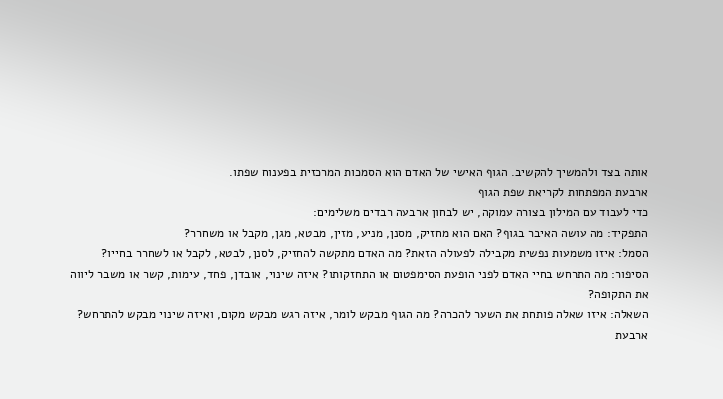אותה בצד ולהמשיך להקשיב. הגוף האישי של האדם הוא הסמכות המרכזית בפענוח שפתו.
ארבעת המפתחות לקריאת שפת הגוף
כדי לעבוד עם המילון בצורה עמוקה, יש לבחון ארבעה רבדים משלימים:
התפקיד: מה עושה האיבר בגוף? האם הוא מחזיק, מסנן, מניע, מזין, מבטא, מגן, מקבל או משחרר?
הסמל: איזו משמעות נפשית מקבילה לפעולה הזאת? מה האדם מתקשה להחזיק, לסנן, לבטא, לקבל או לשחרר בחייו?
הסיפור: מה התרחש בחיי האדם לפני הופעת הסימפטום או התחזקותו? איזה שינוי, אובדן, פחד, עימות, קשר או משבר ליווה את התקופה?
השאלה: איזו שאלה פותחת את השער להכרה? מה הגוף מבקש לומר, איזה רגש מבקש מקום, ואיזה שינוי מבקש להתרחש?
ארבעת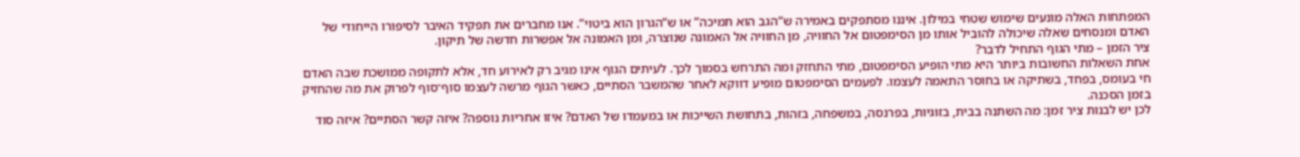המפתחות האלה מונעים שימוש שטחי במילון. איננו מסתפקים באמירה ש“הגב הוא תמיכה” או ש“הגרון הוא ביטוי”. אנו מחברים את תפקיד האיבר לסיפורו הייחודי של האדם ומנסחים שאלה שיכולה להוביל אותו מן הסימפטום אל החוויה, מן החוויה אל האמונה שנוצרה, ומן האמונה אל אפשרות חדשה של תיקון.
ציר הזמן – מתי הגוף התחיל לדבר?
אחת השאלות החשובות ביותר היא מתי הופיע הסימפטום, מתי התחזק ומה התרחש בסמוך לכך. לעיתים הגוף אינו מגיב רק לאירוע חד, אלא לתקופה ממושכת שבה האדם חי בעומס, בפחד, בשתיקה או בחוסר התאמה לעצמו. לפעמים הסימפטום מופיע דווקא לאחר שהמשבר הסתיים, כאשר הגוף מרשה לעצמו סוף־סוף לפרוק את מה שהחזיק בזמן הסכנה.
לכן יש לבנות ציר זמן: מה השתנה בבית, בזוגיות, בפרנסה, במשפחה, בזהות, בתחושת השייכות או במעמדו של האדם? איזו אחריות נוספה? איזה קשר הסתיים? איזה סוד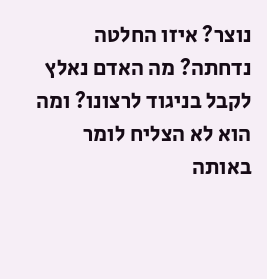נוצר? איזו החלטה נדחתה? מה האדם נאלץ לקבל בניגוד לרצונו? ומה הוא לא הצליח לומר באותה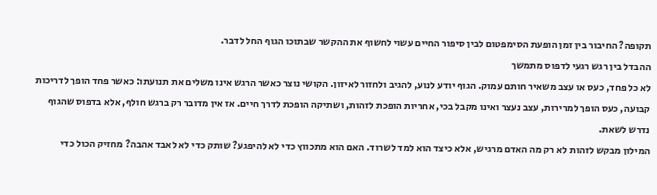תקופה? החיבור בין זמן הופעת הסימפטום לבין סיפור החיים עשוי לחשוף את ההקשר שבתוכו הגוף החל לדבר.
ההבדל בין רגש רגעי לדפוס מתמשך
לא כל פחד, כעס או עצב משאיר חותם עמוק. הגוף יודע לנוע, להגיב ולחזור לאיזון. הקושי נוצר כאשר הרגש אינו משלים את תנועתו: כאשר פחד הופך לדריכות קבועה, כעס הופך למרירות, עצב נעצר ואינו מקבל בכי, אחריות הופכת לזהות, ושתיקה הופכת לדרך חיים. אז אין מדובר רק ברגש חולף, אלא בדפוס שהגוף נדרש לשאת.
המילון מבקש לזהות לא רק מה האדם מרגיש, אלא כיצד הוא למד לשרוד. האם הוא מתכווץ כדי לא להיפגע? שותק כדי לא לאבד אהבה? מחזיק הכול כדי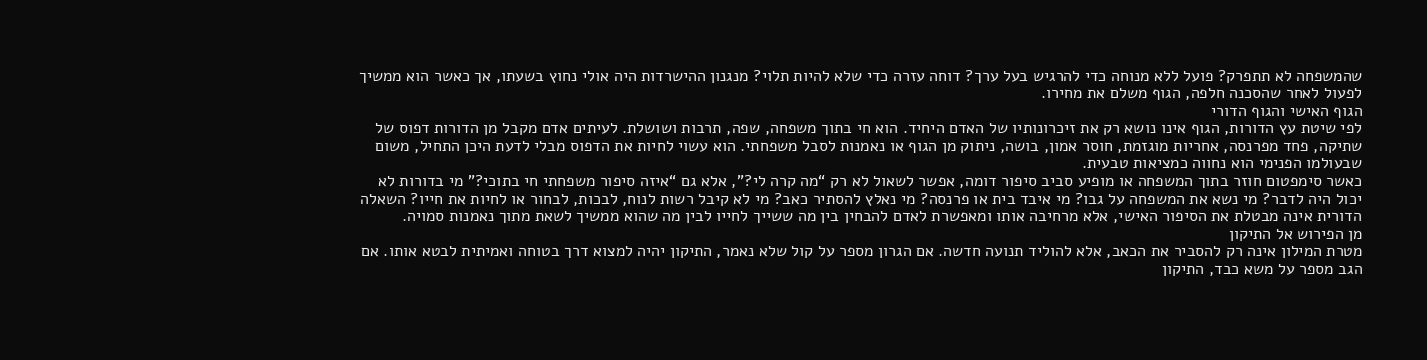שהמשפחה לא תתפרק? פועל ללא מנוחה כדי להרגיש בעל ערך? דוחה עזרה כדי שלא להיות תלוי? מנגנון ההישרדות היה אולי נחוץ בשעתו, אך כאשר הוא ממשיך לפעול לאחר שהסכנה חלפה, הגוף משלם את מחירו.
הגוף האישי והגוף הדורי
לפי שיטת עץ הדורות, הגוף אינו נושא רק את זיכרונותיו של האדם היחיד. הוא חי בתוך משפחה, שפה, תרבות ושושלת. לעיתים אדם מקבל מן הדורות דפוס של שתיקה, פחד מפרנסה, אחריות מוגזמת, חוסר אמון, בושה, ניתוק מן הגוף או נאמנות לסבל משפחתי. הוא עשוי לחיות את הדפוס מבלי לדעת היכן התחיל, משום שבעולמו הפנימי הוא נחווה כמציאות טבעית.
כאשר סימפטום חוזר בתוך המשפחה או מופיע סביב סיפור דומה, אפשר לשאול לא רק “מה קרה לי?”, אלא גם “איזה סיפור משפחתי חי בתוכי?” מי בדורות לא יכול היה לדבר? מי נשא את המשפחה על גבו? מי איבד בית או פרנסה? מי נאלץ להסתיר כאב? מי לא קיבל רשות לנוח, לבכות, לבחור או לחיות את חייו? השאלה הדורית אינה מבטלת את הסיפור האישי, אלא מרחיבה אותו ומאפשרת לאדם להבחין בין מה ששייך לחייו לבין מה שהוא ממשיך לשאת מתוך נאמנות סמויה.
מן הפירוש אל התיקון
מטרת המילון אינה רק להסביר את הכאב, אלא להוליד תנועה חדשה. אם הגרון מספר על קול שלא נאמר, התיקון יהיה למצוא דרך בטוחה ואמיתית לבטא אותו. אם הגב מספר על משא כבד, התיקון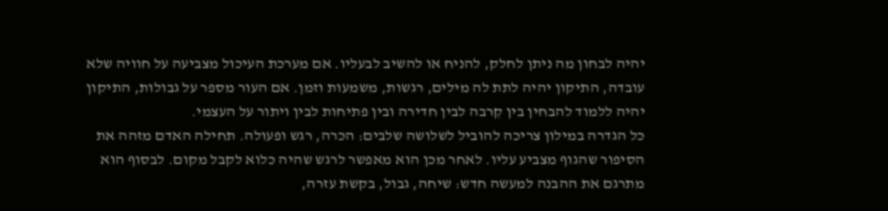יהיה לבחון מה ניתן לחלק, להניח או להשיב לבעליו. אם מערכת העיכול מצביעה על חוויה שלא עובדה, התיקון יהיה לתת לה מילים, רגשות, משמעות וזמן. אם העור מספר על גבולות, התיקון יהיה ללמוד להבחין בין קִרבה לבין חדירה ובין פתיחות לבין ויתור על העצמי.
כל הגדרה במילון צריכה להוביל לשלושה שלבים: הכרה, רגש ופעולה. תחילה האדם מזהה את הסיפור שהגוף מצביע עליו. לאחר מכן הוא מאפשר לרגש שהיה כלוא לקבל מקום. לבסוף הוא מתרגם את ההבנה למעשה חדש: שיחה, גבול, בקשת עזרה,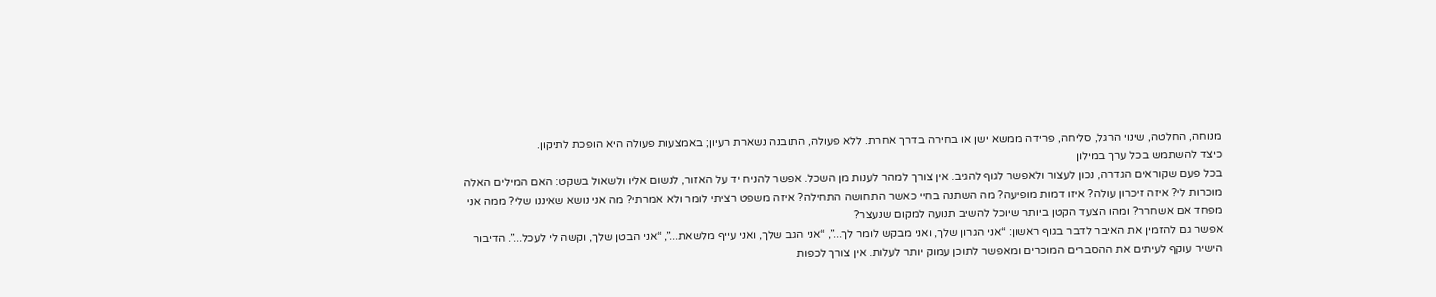מנוחה, החלטה, שינוי הרגל, סליחה, פרידה ממשא ישן או בחירה בדרך אחרת. ללא פעולה, התובנה נשארת רעיון; באמצעות פעולה היא הופכת לתיקון.
כיצד להשתמש בכל ערך במילון
בכל פעם שקוראים הגדרה, נכון לעצור ולאפשר לגוף להגיב. אין צורך למהר לענות מן השכל. אפשר להניח יד על האזור, לנשום אליו ולשאול בשקט: האם המילים האלה מוכרות לי? איזה זיכרון עולה? איזו דמות מופיעה? מה השתנה בחיי כאשר התחושה התחילה? איזה משפט רציתי לומר ולא אמרתי? מה אני נושא שאיננו שלי? ממה אני מפחד אם אשחרר? ומהו הצעד הקטן ביותר שיוכל להשיב תנועה למקום שנעצר?
אפשר גם להזמין את האיבר לדבר בגוף ראשון: “אני הגרון שלך, ואני מבקש לומר לך...”, “אני הגב שלך, ואני עייף מלשאת...”, “אני הבטן שלך, וקשה לי לעכל...”. הדיבור הישיר עוקף לעיתים את ההסברים המוכרים ומאפשר לתוכן עמוק יותר לעלות. אין צורך לכפות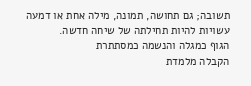תשובה; גם תחושה, תמונה, מילה אחת או דמעה עשויות להיות תחילתה של שיחה חדשה.
הגוף כמגלה והנשמה כמסתתרת
הקבלה מלמדת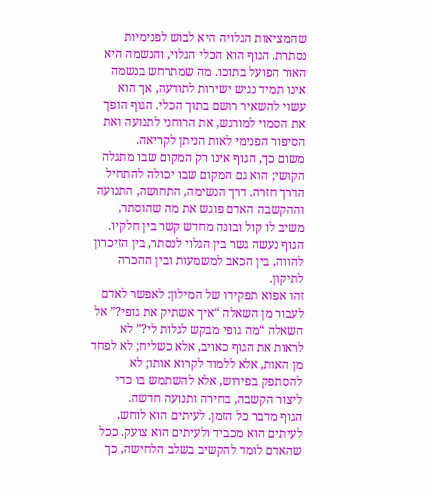שהמציאות הגלויה היא לבוש לפנימיות נסתרת. הגוף הוא הכלי הגלוי, והנשמה היא האור הפועל בתוכו. מה שמתרחש בנשמה אינו תמיד נגיש ישירות לתודעה, אך הוא עשוי להשאיר רושם בתוך הכלי. הגוף הופך את הסמוי למורגש, את הרוחני לתנועה ואת הסיפור הפנימי לאות הניתן לקריאה.
משום כך, הגוף אינו רק המקום שבו מתגלה הקושי; הוא גם המקום שבו יכולה להתחיל הדרך חזרה. דרך הנשימה, התחושה, התנועה וההקשבה האדם פוגש את מה שהוסתר, משיב לו קול ובונה מחדש קשר בין חלקיו. הגוף נעשה גשר בין הגלוי לנסתר, בין הזיכרון להווה, בין הכאב למשמעות ובין ההכרה לתיקון.
זהו אפוא תפקידו של המילון: לאפשר לאדם לעבור מן השאלה “איך אשתיק את גופי?” אל השאלה “מה גופי מבקש לגלות לי?” לא לראות את הגוף כאויב, אלא כשליח; לא לפחד מן האות, אלא ללמוד לקרוא אותו; לא להסתפק בפירוש, אלא להשתמש בו כדי ליצור הקשבה, בחירה ותנועה חדשה.
הגוף מדבר כל הזמן. לעיתים הוא לוחש, לעיתים הוא מכביד ולעיתים הוא צועק. ככל שהאדם לומד להקשיב בשלב הלחישה, כך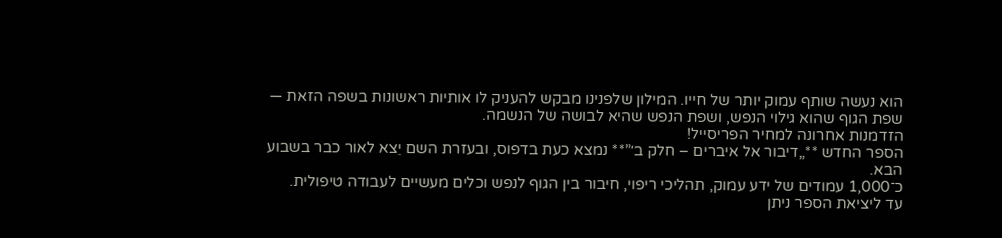הוא נעשה שותף עמוק יותר של חייו. המילון שלפנינו מבקש להעניק לו אותיות ראשונות בשפה הזאת — שפת הגוף שהוא גילוי הנפש, ושפת הנפש שהיא לבושה של הנשמה.
הזדמנות אחרונה למחיר הפריסייל!
הספר החדש **„דיבור אל איברים – חלק ב׳”** נמצא כעת בדפוס, ובעזרת השם יֵצא לאור כבר בשבוע הבא.
כ־1,000 עמודים של ידע עמוק, תהליכי ריפוי, חיבור בין הגוף לנפש וכלים מעשיים לעבודה טיפולית.
עד ליציאת הספר ניתן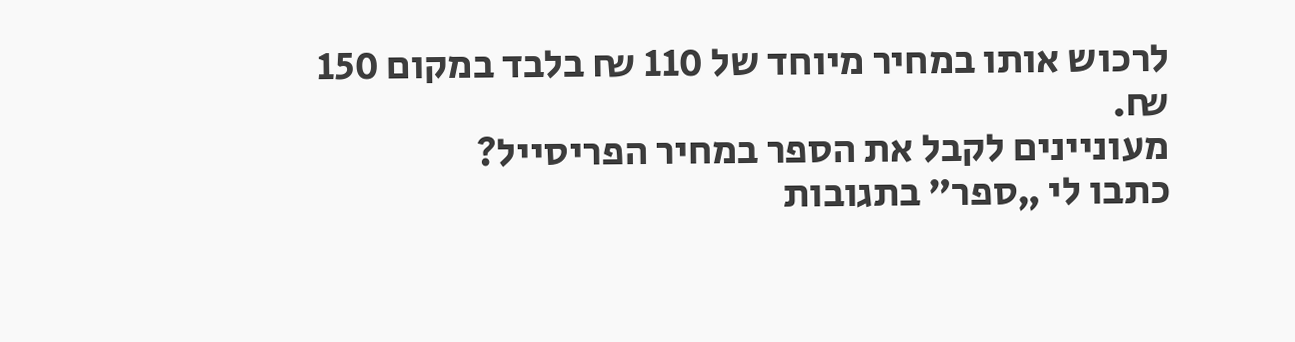לרכוש אותו במחיר מיוחד של 110 ₪ בלבד במקום 150 ₪.
מעוניינים לקבל את הספר במחיר הפריסייל?
כתבו לי „ספר” בתגובות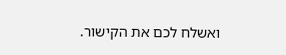ואשלח לכם את הקישור.